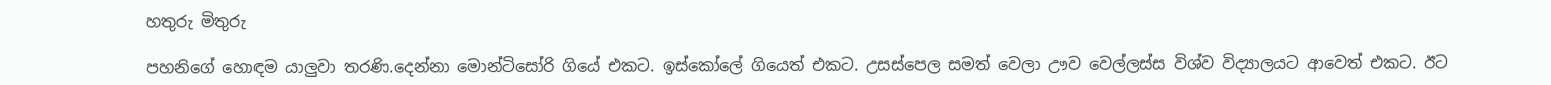හතුරු මිතුරු

පහනිගේ හොඳම යාලුවා තරණි.දෙන්නා මොන්ටිසෝරි ගියේ එකට. ඉස්කෝලේ ගියෙත් එකට. උසස්පෙල සමත් වෙලා ඌව වෙල්ලස්ස විශ්ව විද්‍යාලයට ආවෙත් එකට. ඊට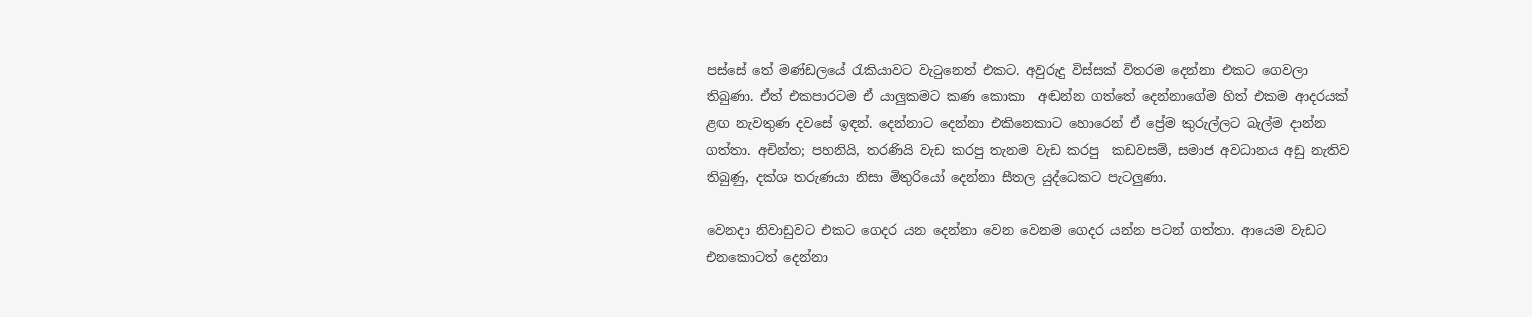පස්සේ තේ මණ්ඩලයේ රැකියාවට වැටුනෙත් එකට. අවුරුදු විස්සක් විතරම දෙන්නා එකට ගෙවලා තිබුණා. ඒත් එකපාරටම ඒ යාලුකමට කණ කොකා  අඬන්න ගත්තේ දෙන්නාගේම හිත් එකම ආදරයක් ළඟ නැවතුණ දවසේ ඉඳන්. දෙන්නාට දෙන්නා එකිනෙකාට හොරෙන් ඒ ප්‍රේම කුරුල්ලට බැල්ම දාන්න ගත්තා. අචින්ත; පහනියි, තරණියි වැඩ කරපු තැනම වැඩ කරපු  කඩවසම්, සමාජ අවධානය අඩු නැතිව තිබුණු, දක්ශ තරුණයා නිසා මිතුරියෝ දෙන්නා සීතල යුද්ධෙකට පැටලුණා.

වෙනදා නිවාඩුවට එකට ගෙදර යන දෙන්නා වෙන වෙනම ගෙදර යන්න පටන් ගත්තා. ආයෙම වැඩට එනකොටත් දෙන්නා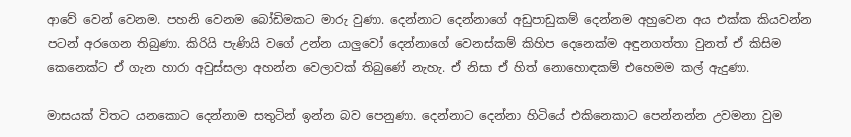ආවේ වෙන් වෙනම. පහනි වෙනම බෝඩිමකට මාරු වුණා. දෙන්නාට දෙන්නාගේ අඩුපාඩුකම් දෙන්නම අහුවෙන අය එක්ක කියවන්න  පටන් අරගෙන තිබුණා. කිරියි පැණියි වගේ උන්න යාලුවෝ දෙන්නාගේ වෙනස්කම් කිහිප දෙනෙක්ම අඳුනගත්තා වුනත් ඒ කිසිම කෙනෙක්ට ඒ ගැන හාරා අවුස්සලා අහන්න වෙලාවක් තිබුණේ නැහැ. ඒ නිසා ඒ හිත් නොහොඳකම් එහෙමම කල් ඇදුණා.

මාසයක් විතට යනකොට දෙන්නාම සතුටින් ඉන්න බව පෙනුණා. දෙන්නාට දෙන්නා හිටියේ එකිනෙකාට පෙන්නන්න උවමනා වුම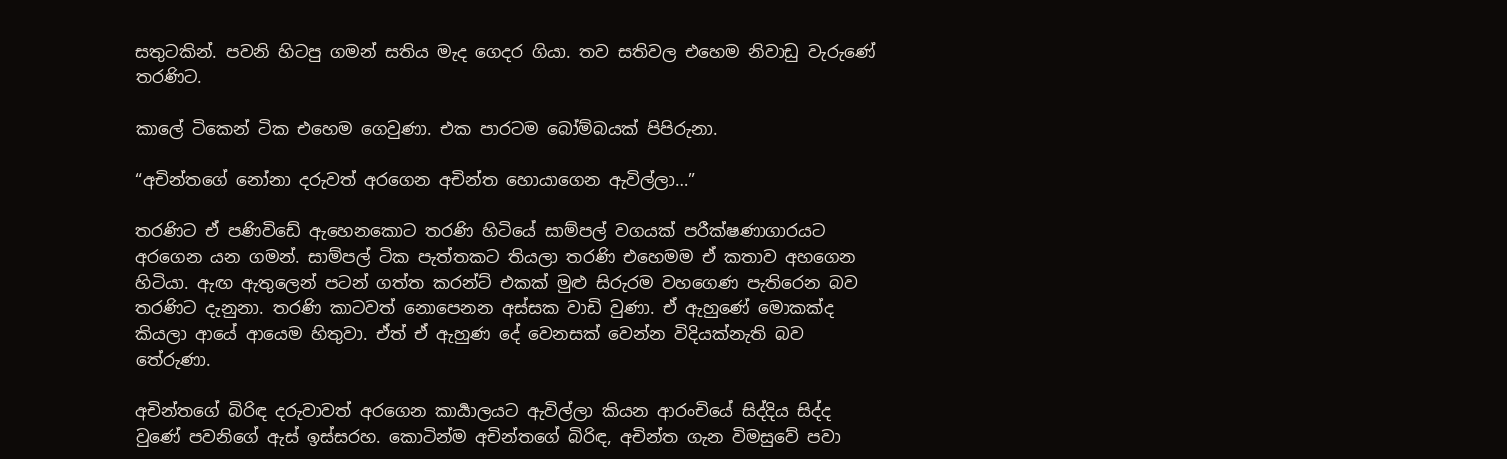සතුටකින්. පවනි හිටපු ගමන් සතිය මැද ගෙදර ගියා. තව සතිවල එහෙම නිවාඩු වැරුණේ තරණිට.

කාලේ ටිකෙන් ටික එහෙම ගෙවුණා. එක පාරටම බෝම්බයක් පිපිරුනා.

“අචින්තගේ නෝනා දරුවත් අරගෙන අචින්ත හොයාගෙන ඇවිල්ලා…”

තරණිට ඒ පණිවිඩේ ඇහෙනකොට තරණි හිටියේ සාම්පල් වගයක් පරීක්ෂණාගාරයට අරගෙන යන ගමන්. සාම්පල් ටික පැත්තකට තියලා තරණි එහෙමම ඒ කතාව අහගෙන හිටියා. ඇඟ ඇතුලෙන් පටන් ගත්ත කරන්ට් එකක් මුළු සිරුරම වහගෙණ පැතිරෙන බව තරණිට දැනුනා. තරණි කාටවත් නොපෙනන අස්සක වාඩි වුණා. ඒ ඇහුණේ මොකක්ද කියලා ආයේ ආයෙම හිතුවා. ඒත් ඒ ඇහුණ දේ වෙනසක් වෙන්න විදියක්නැති බව තේරුණා.

අචින්තගේ බිරිඳ දරුවාවත් අරගෙන කාර්‍යාලයට ඇවිල්ලා කියන ආරංචියේ සිද්දිය සිද්ද වුණේ පවනිගේ ඇස් ඉස්සරහ. කොටින්ම අචින්තගේ බිරිඳ, අචින්ත ගැන විමසුවේ පවා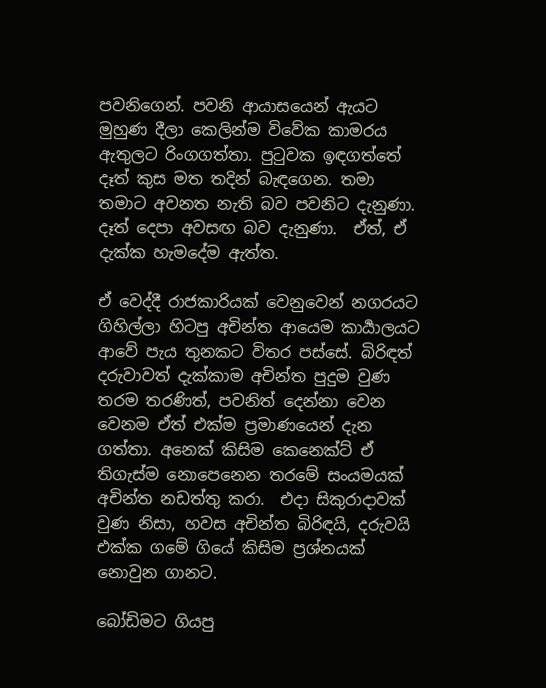පවනිගෙන්. පවනි ආයාසයෙන් ඇයට මුහුණ දීලා කෙලින්ම විවේක කාමරය ඇතුලට රිංගගත්තා. පුටුවක ඉඳගත්තේ දෑත් කුස මත තදින් බැඳගෙන. තමා තමාට අවනත නැති බව පවනිට දැනුණා. දෑත් දෙපා අවසඟ බව දැනුණා.  ඒත්, ඒ දැක්ක හැමදේම ඇත්ත.

ඒ වෙද්දී රාජකාරියක් වෙනුවෙන් නගරයට ගිහිල්ලා හිටපු අචින්ත ආයෙම කාර්‍යාලයට ආවේ පැය තුනකට විතර පස්සේ. බිරිඳත් දරුවාවත් දැක්කාම අචින්ත පුදුම වුණ තරම තරණිත්, පවනිත් දෙන්නා වෙන වෙනම ඒත් එක්ම ප්‍රමාණයෙන් දැන ගත්තා. අනෙක් කිසිම කෙනෙක්ට් ඒ තිගැස්ම නොපෙනෙන තරමේ සංයමයක් අචින්ත නඩත්තු කරා.  එදා සිකුරාදාවක් වුණ නිසා, හවස අචින්ත බිරිඳයි, දරුවයි එක්ක ගමේ ගියේ කිසිම ප්‍රශ්නයක් නොවුන ගානට.

බෝඩිමට ගියපු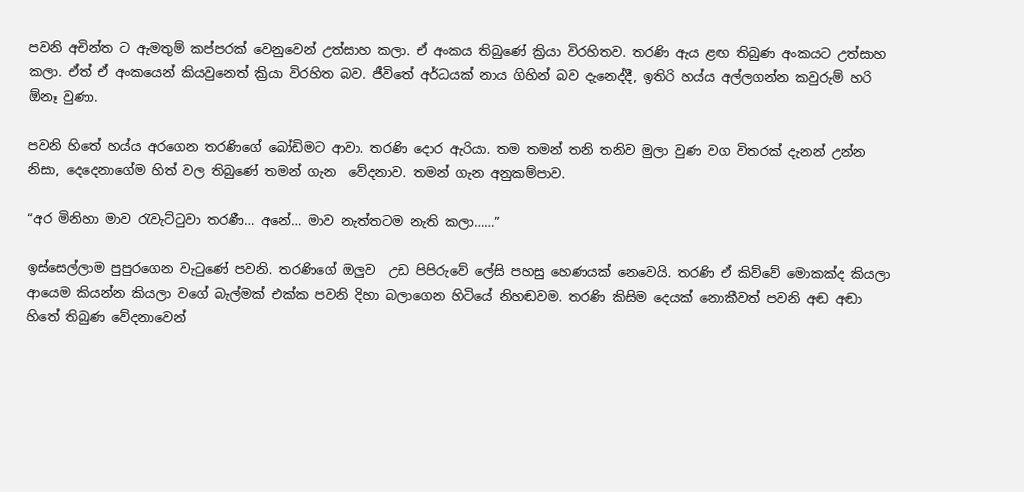පවනි අචින්ත ට ඇමතුම් කප්පරක් වෙනුවෙන් උත්සාහ කලා. ඒ අංකය තිබුණේ ක්‍රියා විරහිතව. තරණි ඇය ළඟ තිබුණ අංකයට උත්සාහ කලා. ඒත් ඒ අංකයෙන් කියවුනෙත් ක්‍රියා විරහිත බව. ජීවිතේ අර්ධයක් නාය ගිහින් බව දැනෙද්දී, ඉතිරි හය්ය අල්ලගන්න කවුරුම් හරි ඕනෑ වුණා.

පවනි හිතේ හය්ය අරගෙන තරණිගේ බෝඩිමට ආවා. තරණි දොර ඇරියා. තම තමන් තනි තනිව මුලා වුණ වග විතරක් දැනන් උන්න නිසා, දෙදෙනාගේම හිත් වල තිබුණේ තමන් ගැන  වේදනාව. තමන් ගැන අනුකම්පාව.

“අර මිනිහා මාව රැවැට්ටුවා තරණී… අනේ… මාව නැත්තටම නැති කලා……”

ඉස්සෙල්ලාම පුපුරගෙන වැටුණේ පවනි. තරණිගේ ඔලුව  උඩ පිපිරුවේ ලේසි පහසු හෙණයක් නෙවෙයි. තරණි ඒ කිව්වේ මොකක්ද කියලා ආයෙම කියන්න කියලා වගේ බැල්මක් එක්ක පවනි දිහා බලාගෙන හිටියේ නිහඬවම. තරණි කිසිම දෙයක් නොකීවත් පවනි අඬ අඬා හිතේ තිබුණ වේදනාවෙන්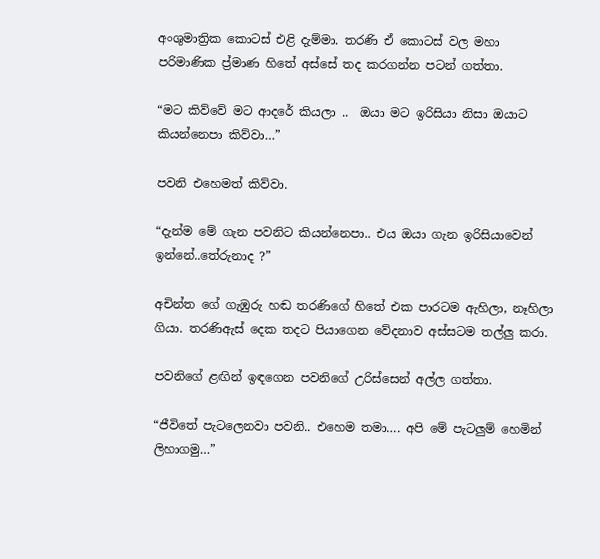අංශුමාත්‍රික කොටස් එළි දැම්මා. තරණි ඒ කොටස් වල මහා පරිමාණික ප්‍ර්මාණ හිතේ අස්සේ තද කරගන්න පටන් ගත්තා.

“මට කිව්වේ මට ආදරේ කියලා ..  ඔයා මට ඉරිසියා නිසා ඔයාට කියන්නෙපා කිව්වා…”

පවනි එහෙමත් කිව්වා.

“දැන්ම මේ ගැන පවනිට කියන්නෙපා.. එය ඔයා ගැන ඉරිසියාවෙන් ඉන්නේ..තේරුනාද ?”

අචින්ත ගේ ගැඹුරු හඬ තරණිගේ හිතේ එක පාරටම ඇහිලා, නෑහිලා ගියා. තරණිඇස් දෙක තදට පියාගෙන වේදනාව අස්සටම තල්ලු කරා.

පවනිගේ ළඟින් ඉඳගෙන පවනිගේ උරිස්සෙන් අල්ල ගත්තා.

“ජීවිතේ පැටලෙනවා පවනි.. එහෙම තමා…. අපි මේ පැටලුම් හෙමින් ලිහාගමු…”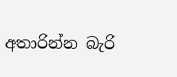අතාරින්න බැරි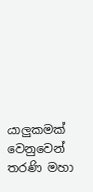යාලුකමක් වෙනුවෙන් තරණි මහා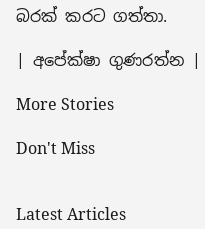බරක් කරට ගත්තා.

| අපේක්ෂා ගුණරත්න |

More Stories

Don't Miss


Latest Articles